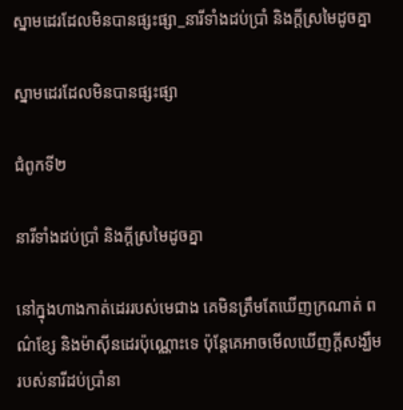ស្នាមដេរដែលមិនបានផ្សះផ្សា_នារីទាំងដប់ប្រាំ និងក្តីស្រមៃដូចគ្នា

ស្នាមដេរដែលមិនបានផ្សះផ្សា

ជំពូកទី២

នារីទាំងដប់ប្រាំ និងក្តីស្រមៃដូចគ្នា

នៅក្នុងហាងកាត់ដេររបស់មេជាង គេមិនត្រឹមតែឃើញក្រណាត់ ពណ៌ខ្សែ និងម៉ាស៊ីនដេរប៉ុណ្ណោះទេ ប៉ុន្តែគេអាចមើលឃើញក្តីសង្ឃឹមរបស់នារីដប់ប្រាំនា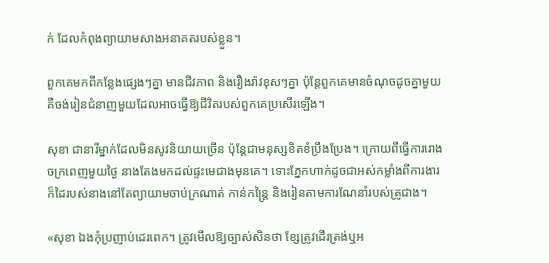ក់ ដែលកំពុងព្យាយាមសាងអនាគតរបស់ខ្លួន។

ពួកគេមកពីកន្លែងផ្សេងៗគ្នា មានជីវភាព និងរឿងរ៉ាវខុសៗគ្នា ប៉ុន្តែពួកគេមានចំណុចដូចគ្នាមួយ គឺចង់រៀនជំនាញមួយដែលអាចធ្វើឱ្យជីវិតរបស់ពួកគេប្រសើរឡើង។

សុខា ជានារីម្នាក់ដែលមិនសូវនិយាយច្រើន ប៉ុន្តែជាមនុស្សខិតខំប្រឹងប្រែង។ ក្រោយពីធ្វើការរោងចក្រពេញមួយថ្ងៃ នាងតែងមកដល់ផ្ទះមេជាងមុនគេ។ ទោះភ្នែកហាក់ដូចជាអស់កម្លាំងពីការងារ ក៏ដៃរបស់នាងនៅតែព្យាយាមចាប់ក្រណាត់ កាន់កន្ត្រៃ និងរៀនតាមការណែនាំរបស់គ្រូជាង។

«សុខា ឯងកុំប្រញាប់ដេរពេក។ ត្រូវមើលឱ្យច្បាស់សិនថា ខ្សែត្រូវដើរត្រង់ឬអ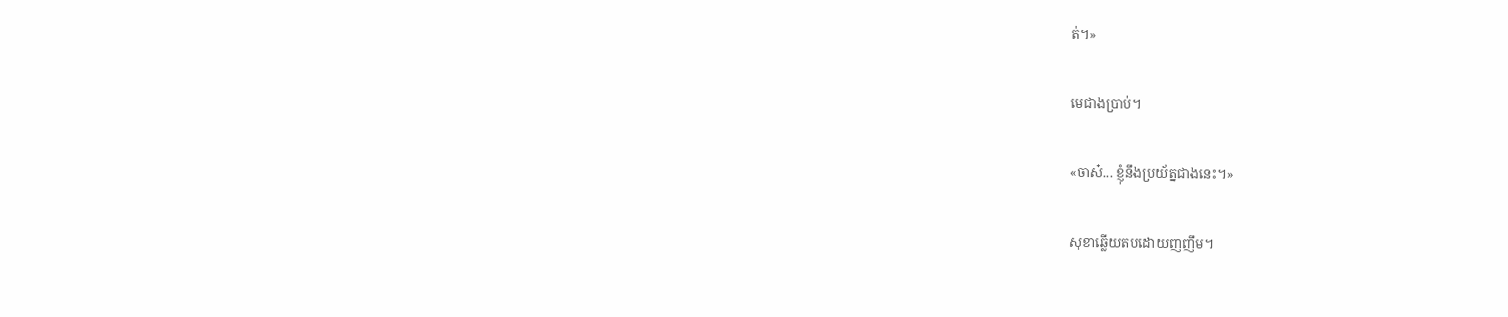ត់។»

មេជាងប្រាប់។

«ចាស៎... ខ្ញុំនឹងប្រយ័ត្នជាងនេះ។»

សុខាឆ្លើយតបដោយញញឹម។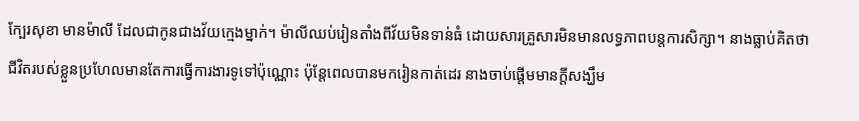ក្បែរសុខា មានម៉ាលី ដែលជាកូនជាងវ័យក្មេងម្នាក់។ ម៉ាលីឈប់រៀនតាំងពីវ័យមិនទាន់ធំ ដោយសារគ្រួសារមិនមានលទ្ធភាពបន្តការសិក្សា។ នាងធ្លាប់គិតថា ជីវិតរបស់ខ្លួនប្រហែលមានតែការធ្វើការងារទូទៅប៉ុណ្ណោះ ប៉ុន្តែពេលបានមករៀនកាត់ដេរ នាងចាប់ផ្តើមមានក្តីសង្ឃឹម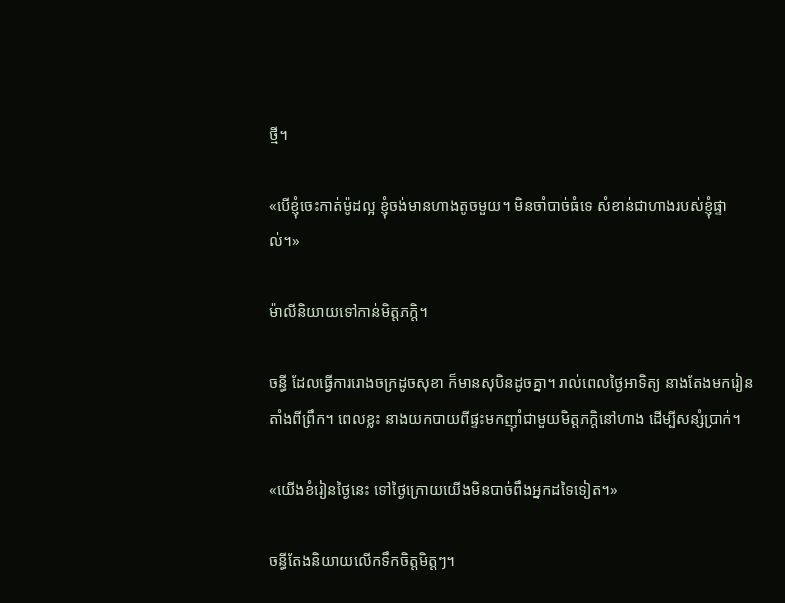ថ្មី។

«បើខ្ញុំចេះកាត់ម៉ូដល្អ ខ្ញុំចង់មានហាងតូចមួយ។ មិនចាំបាច់ធំទេ សំខាន់ជាហាងរបស់ខ្ញុំផ្ទាល់។»

ម៉ាលីនិយាយទៅកាន់មិត្តភក្តិ។

ចន្ធី ដែលធ្វើការរោងចក្រដូចសុខា ក៏មានសុបិនដូចគ្នា។ រាល់ពេលថ្ងៃអាទិត្យ នាងតែងមករៀនតាំងពីព្រឹក។ ពេលខ្លះ នាងយកបាយពីផ្ទះមកញ៉ាំជាមួយមិត្តភក្តិនៅហាង ដើម្បីសន្សំប្រាក់។

«យើងខំរៀនថ្ងៃនេះ ទៅថ្ងៃក្រោយយើងមិនបាច់ពឹងអ្នកដទៃទៀត។»

ចន្ធីតែងនិយាយលើកទឹកចិត្តមិត្តៗ។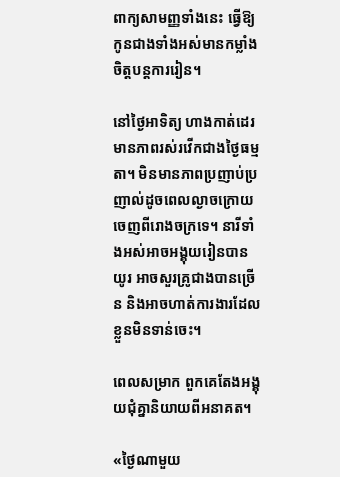ពាក្យសាមញ្ញទាំងនេះ ធ្វើឱ្យកូនជាងទាំងអស់មានកម្លាំងចិត្តបន្តការរៀន។

នៅថ្ងៃអាទិត្យ ហាងកាត់ដេរមានភាពរស់រវើកជាងថ្ងៃធម្មតា។ មិនមានភាពប្រញាប់ប្រញាល់ដូចពេលល្ងាចក្រោយចេញពីរោងចក្រទេ។ នារីទាំងអស់អាចអង្គុយរៀនបានយូរ អាចសួរគ្រូជាងបានច្រើន និងអាចហាត់ការងារដែលខ្លួនមិនទាន់ចេះ។

ពេលសម្រាក ពួកគេតែងអង្គុយជុំគ្នានិយាយពីអនាគត។

«ថ្ងៃណាមួយ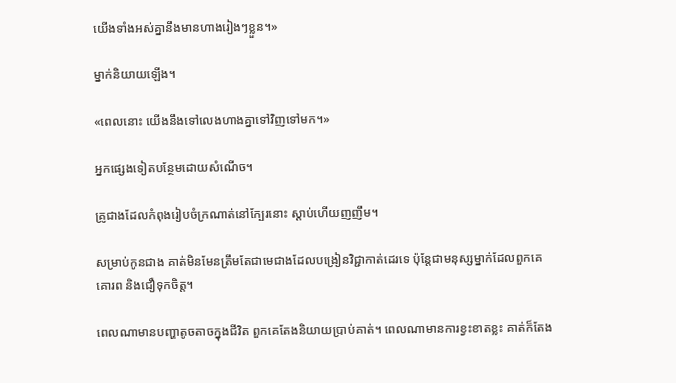យើងទាំងអស់គ្នានឹងមានហាងរៀងៗខ្លួន។»

ម្នាក់និយាយឡើង។

«ពេលនោះ យើងនឹងទៅលេងហាងគ្នាទៅវិញទៅមក។»

អ្នកផ្សេងទៀតបន្ថែមដោយសំណើច។

គ្រូជាងដែលកំពុងរៀបចំក្រណាត់នៅក្បែរនោះ ស្តាប់ហើយញញឹម។

សម្រាប់កូនជាង គាត់មិនមែនត្រឹមតែជាមេជាងដែលបង្រៀនវិជ្ជាកាត់ដេរទេ ប៉ុន្តែជាមនុស្សម្នាក់ដែលពួកគេគោរព និងជឿទុកចិត្ត។

ពេលណាមានបញ្ហាតូចតាចក្នុងជីវិត ពួកគេតែងនិយាយប្រាប់គាត់។ ពេលណាមានការខ្វះខាតខ្លះ គាត់ក៏តែង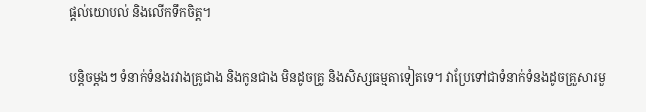ផ្តល់យោបល់ និងលើកទឹកចិត្ត។

បន្តិចម្តងៗ ទំនាក់ទំនងរវាងគ្រូជាង និងកូនជាង មិនដូចគ្រូ និងសិស្សធម្មតាទៀតទេ។ វាប្រែទៅជាទំនាក់ទំនងដូចគ្រួសារមួ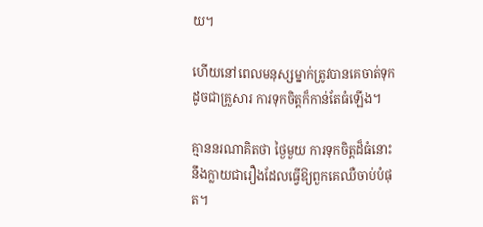យ។

ហើយនៅពេលមនុស្សម្នាក់ត្រូវបានគេចាត់ទុកដូចជាគ្រួសារ ការទុកចិត្តក៏កាន់តែធំឡើង។

គ្មាននរណាគិតថា ថ្ងៃមួយ ការទុកចិត្តដ៏ធំនោះ នឹងក្លាយជារឿងដែលធ្វើឱ្យពួកគេឈឺចាប់បំផុត។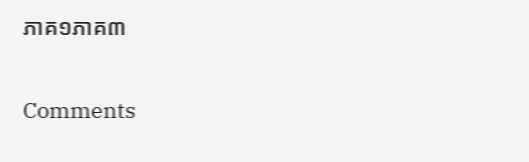ភាគ១ភាគ៣

Comments